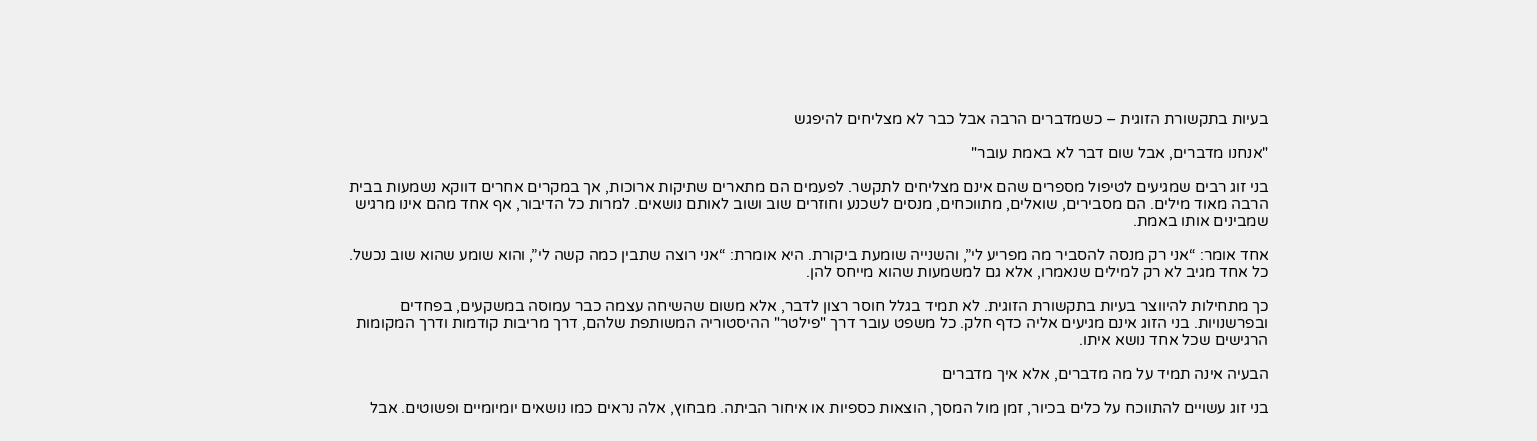בעיות בתקשורת הזוגית – כשמדברים הרבה אבל כבר לא מצליחים להיפגש

"אנחנו מדברים, אבל שום דבר לא באמת עובר"

בני זוג רבים שמגיעים לטיפול מספרים שהם אינם מצליחים לתקשר. לפעמים הם מתארים שתיקות ארוכות, אך במקרים אחרים דווקא נשמעות בבית הרבה מאוד מילים. הם מסבירים, שואלים, מתווכחים, מנסים לשכנע וחוזרים שוב ושוב לאותם נושאים. למרות כל הדיבור, אף אחד מהם אינו מרגיש שמבינים אותו באמת.

אחד אומר: “אני רק מנסה להסביר מה מפריע לי”, והשנייה שומעת ביקורת. היא אומרת: “אני רוצה שתבין כמה קשה לי”, והוא שומע שהוא שוב נכשל. כל אחד מגיב לא רק למילים שנאמרו, אלא גם למשמעות שהוא מייחס להן.

כך מתחילות להיווצר בעיות בתקשורת הזוגית. לא תמיד בגלל חוסר רצון לדבר, אלא משום שהשיחה עצמה כבר עמוסה במשקעים, בפחדים ובפרשנויות. בני הזוג אינם מגיעים אליה כדף חלק. כל משפט עובר דרך "פילטר" ההיסטוריה המשותפת שלהם, דרך מריבות קודמות ודרך המקומות הרגישים שכל אחד נושא איתו.

הבעיה אינה תמיד על מה מדברים, אלא איך מדברים

בני זוג עשויים להתווכח על כלים בכיור, זמן מול המסך, הוצאות כספיות או איחור הביתה. מבחוץ, אלה נראים כמו נושאים יומיומיים ופשוטים. אבל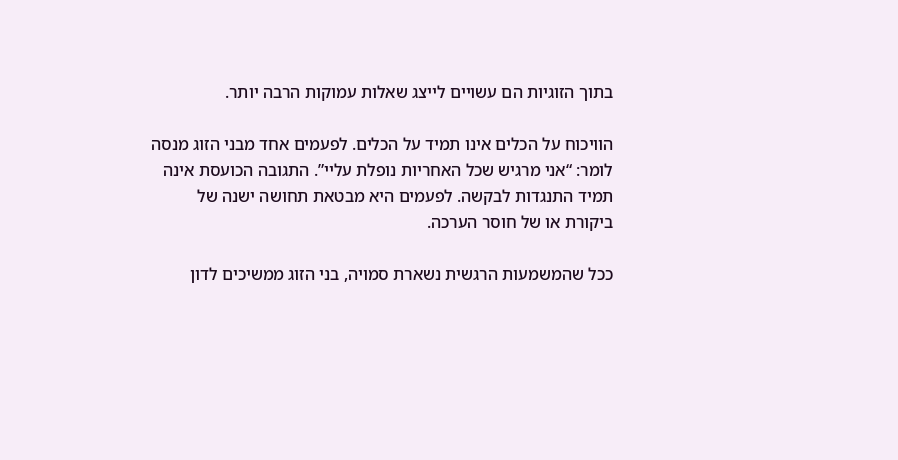בתוך הזוגיות הם עשויים לייצג שאלות עמוקות הרבה יותר.

הוויכוח על הכלים אינו תמיד על הכלים. לפעמים אחד מבני הזוג מנסה לומר: “אני מרגיש שכל האחריות נופלת עליי”. התגובה הכועסת אינה תמיד התנגדות לבקשה. לפעמים היא מבטאת תחושה ישנה של ביקורת או של חוסר הערכה.

ככל שהמשמעות הרגשית נשארת סמויה, בני הזוג ממשיכים לדון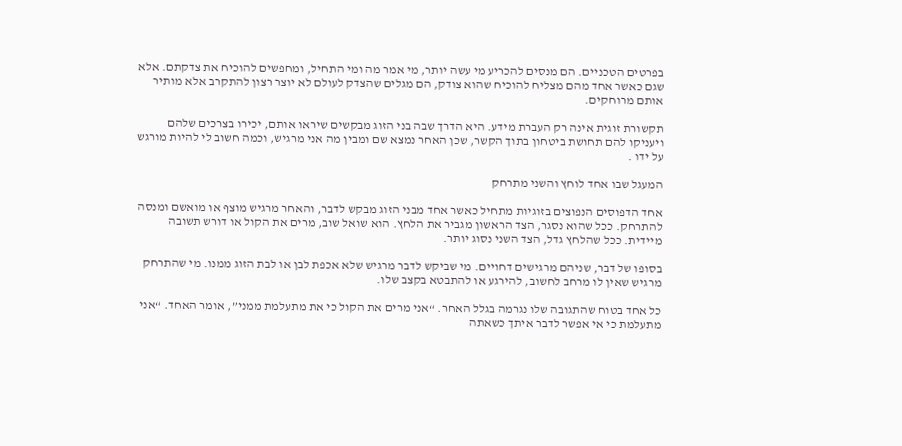בפרטים הטכניים. הם מנסים להכריע מי עשה יותר, מי אמר מה ומי התחיל, ומחפשים להוכיח את צדקתם. אלא שגם כאשר אחד מהם מצליח להוכיח שהוא צודק, הם מגלים שהצדק לעולם לא יוצר רצון להתקרב אלא מותיר אותם מרוחקים.

תקשורת זוגית אינה רק העברת מידע. היא הדרך שבה בני הזוג מבקשים שיראו אותם, יכירו בצרכים שלהם ויעניקו להם תחושת ביטחון בתוך הקשר, שכן האחר נמצא שם ומבין מה אני מרגיש, וכמה חשוב לי להיות מורגש על ידו .

המעגל שבו אחד לוחץ והשני מתרחק

אחד הדפוסים הנפוצים בזוגיות מתחיל כאשר אחד מבני הזוג מבקש לדבר, והאחר מרגיש מוצף או מואשם ומנסה להתרחק. ככל שהוא נסגר, הצד הראשון מגביר את הלחץ. הוא שואל שוב, מרים את הקול או דורש תשובה מיידית. ככל שהלחץ גדל, הצד השני נסוג יותר.

בסופו של דבר, שניהם מרגישים דחויים. מי שביקש לדבר מרגיש שלא אכפת לבן או לבת הזוג ממנו. מי שהתרחק מרגיש שאין לו מרחב לחשוב, להירגע או להתבטא בקצב שלו.

כל אחד בטוח שהתגובה שלו נגרמה בגלל האחר. “אני מרים את הקול כי את מתעלמת ממני”, אומר האחד. “אני מתעלמת כי אי אפשר לדבר איתך כשאתה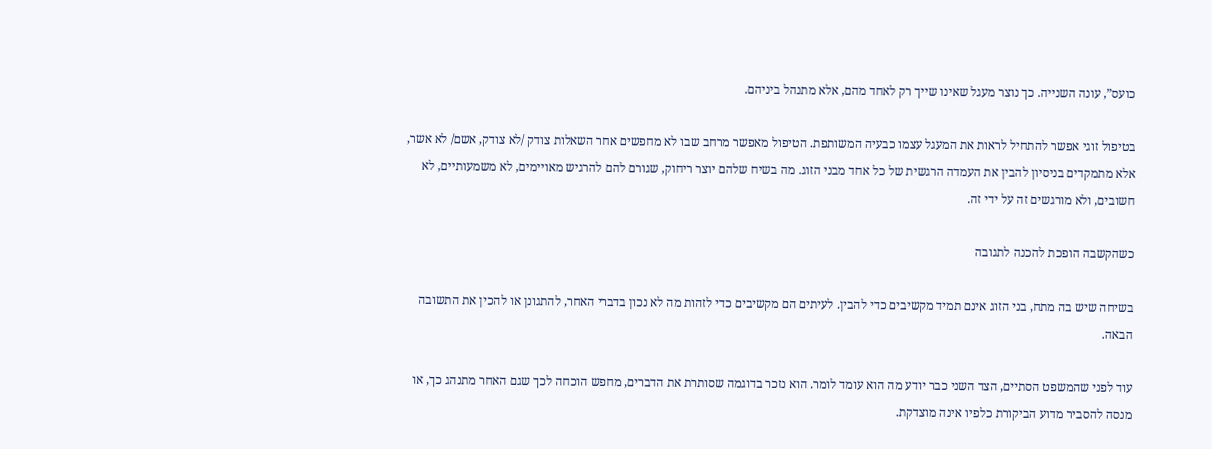כועס”, עונה השנייה. כך נוצר מעגל שאינו שייך רק לאחד מהם, אלא מתנהל ביניהם.

בטיפול זוגי אפשר להתחיל לראות את המעגל עצמו כבעיה המשותפת. הטיפול מאפשר מרחב שבו לא מחפשים אחר השאלות צודק /לא צודק, אשם/ לא אשר, אלא מתמקדים בניסיון להבין את העמדה הרגשית של כל אחד מבני הזוג. מה בשיח שלהם יוצר ריחוק, שגורם להם להרגיש מאויימים, לא משמעותיים, לא חשובים, ולא מורגשים זה על ידי זה.

כשהקשבה הופכת להכנה לתגובה

בשיחה שיש בה מתח, בני הזוג אינם תמיד מקשיבים כדי להבין. לעיתים הם מקשיבים כדי לזהות מה לא נכון בדברי האחר, להתגונן או להכין את התשובה הבאה.

עוד לפני שהמשפט הסתיים, הצד השני כבר יודע מה הוא עומד לומר. הוא נזכר בדוגמה שסותרת את הדברים, מחפש הוכחה לכך שגם האחר מתנהג כך, או מנסה להסביר מדוע הביקורת כלפיו אינה מוצדקת.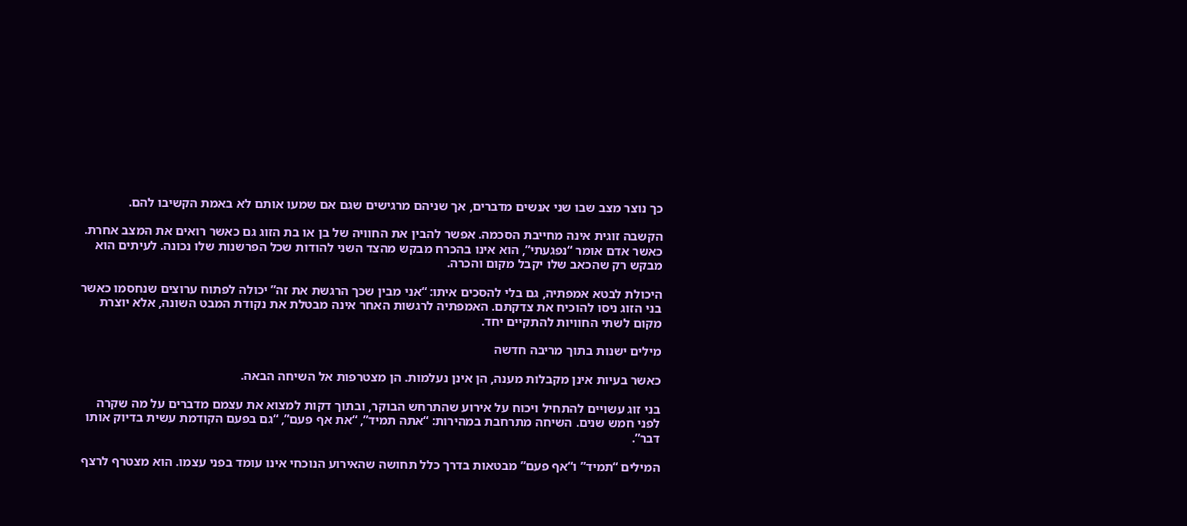כך נוצר מצב שבו שני אנשים מדברים, אך שניהם מרגישים שגם אם שמעו אותם לא באמת הקשיבו להם.

הקשבה זוגית אינה מחייבת הסכמה. אפשר להבין את החוויה של בן או בת הזוג גם כאשר רואים את המצב אחרת. כאשר אדם אומר “נפגעתי”, הוא אינו בהכרח מבקש מהצד השני להודות שכל הפרשנות שלו נכונה. לעיתים הוא מבקש רק שהכאב שלו יקבל מקום והכרה.

היכולת לבטא אמפתיה, גם בלי להסכים איתו: “אני מבין שכך הרגשת את זה” יכולה לפתוח ערוצים שנחסמו כאשר בני הזוג ניסו להוכיח את צדקתם. האמפתיה לרגשות האחר אינה מבטלת את נקודת המבט השונה, אלא יוצרת מקום לשתי החוויות להתקיים יחד.

מילים ישנות בתוך מריבה חדשה

כאשר בעיות אינן מקבלות מענה, הן אינן נעלמות. הן מצטרפות אל השיחה הבאה.

בני זוג עשויים להתחיל ויכוח על אירוע שהתרחש הבוקר, ובתוך דקות למצוא את עצמם מדברים על מה שקרה לפני חמש שנים. השיחה מתרחבת במהירות: “אתה תמיד”, “את אף פעם”, “גם בפעם הקודמת עשית בדיוק אותו דבר”.

המילים “תמיד” ו“אף פעם” מבטאות בדרך כלל תחושה שהאירוע הנוכחי אינו עומד בפני עצמו. הוא מצטרף לרצף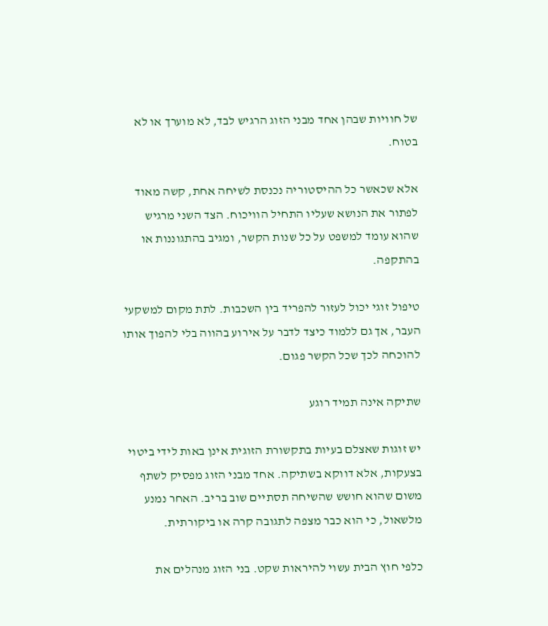של חוויות שבהן אחד מבני הזוג הרגיש לבד, לא מוערך או לא בטוח.

אלא שכאשר כל ההיסטוריה נכנסת לשיחה אחת, קשה מאוד לפתור את הנושא שעליו התחיל הוויכוח. הצד השני מרגיש שהוא עומד למשפט על כל שנות הקשר, ומגיב בהתגוננות או בהתקפה.

טיפול זוגי יכול לעזור להפריד בין השכבות. לתת מקום למשקעי העבר, אך גם ללמוד כיצד לדבר על אירוע בהווה בלי להפוך אותו להוכחה לכך שכל הקשר פגום.

שתיקה אינה תמיד רוגע

יש זוגות שאצלם בעיות בתקשורת הזוגית אינן באות לידי ביטוי בצעקות, אלא דווקא בשתיקה. אחד מבני הזוג מפסיק לשתף משום שהוא חושש שהשיחה תסתיים שוב בריב. האחר נמנע מלשאול, כי הוא כבר מצפה לתגובה קרה או ביקורתית.

כלפי חוץ הבית עשוי להיראות שקט. בני הזוג מנהלים את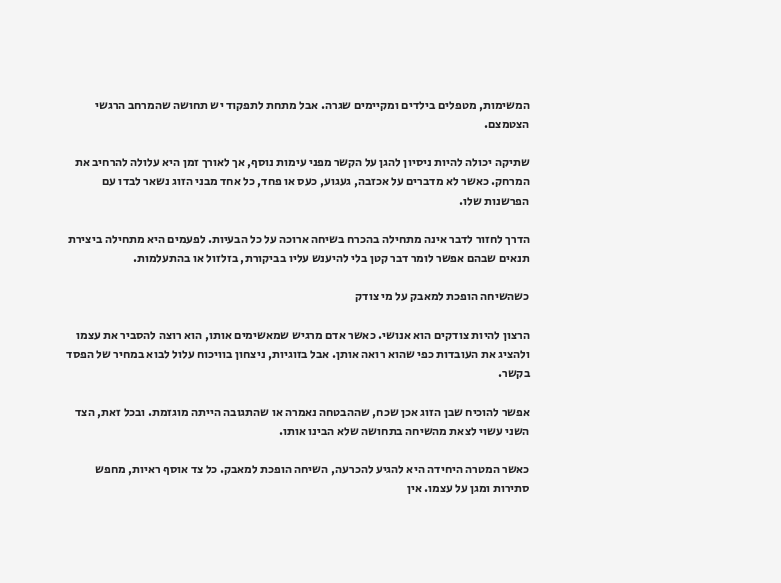המשימות, מטפלים בילדים ומקיימים שגרה. אבל מתחת לתפקוד יש תחושה שהמרחב הרגשי הצטמצם.

שתיקה יכולה להיות ניסיון להגן על הקשר מפני עימות נוסף, אך לאורך זמן היא עלולה להרחיב את המרחק. כאשר לא מדברים על אכזבה, געגוע, כעס או פחד, כל אחד מבני הזוג נשאר לבדו עם הפרשנות שלו.

הדרך לחזור לדבר אינה מתחילה בהכרח בשיחה ארוכה על כל הבעיות. לפעמים היא מתחילה ביצירת תנאים שבהם אפשר לומר דבר קטן בלי להיענש עליו בביקורת, בזלזול או בהתעלמות.

כשהשיחה הופכת למאבק על מי צודק

הרצון להיות צודקים הוא אנושי. כאשר אדם מרגיש שמאשימים אותו, הוא רוצה להסביר את עצמו ולהציג את העובדות כפי שהוא רואה אותן. אבל בזוגיות, ניצחון בוויכוח עלול לבוא במחיר של הפסד בקשר.

אפשר להוכיח שבן הזוג אכן שכח, שההבטחה נאמרה או שהתגובה הייתה מוגזמת. ובכל זאת, הצד השני עשוי לצאת מהשיחה בתחושה שלא הבינו אותו.

כאשר המטרה היחידה היא להגיע להכרעה, השיחה הופכת למאבק. כל צד אוסף ראיות, מחפש סתירות ומגן על עצמו. אין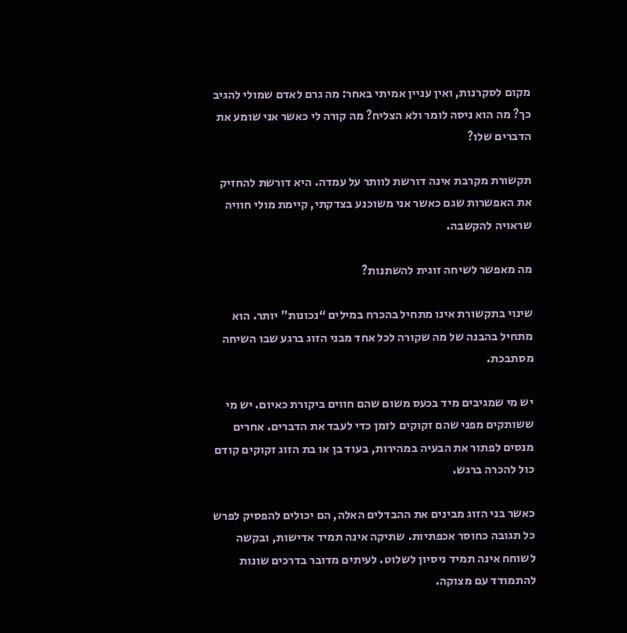מקום לסקרנות, ואין עניין אמיתי באחר: מה גרם לאדם שמולי להגיב כך? מה הוא ניסה לומר ולא הצליח? מה קורה לי כאשר אני שומע את הדברים שלו?

תקשורת מקרבת אינה דורשת לוותר על עמדה. היא דורשת להחזיק את האפשרות שגם כאשר אני משוכנע בצדקתי, קיימת מולי חוויה שראויה להקשבה.

מה מאפשר לשיחה זוגית להשתנות?

שינוי בתקשורת אינו מתחיל בהכרח במילים “נכונות” יותר. הוא מתחיל בהבנה של מה שקורה לכל אחד מבני הזוג ברגע שבו השיחה מסתבכת.

יש מי שמגיבים מיד בכעס משום שהם חווים ביקורת כאיום. יש מי ששותקים מפני שהם זקוקים לזמן כדי לעבד את הדברים. אחרים מנסים לפתור את הבעיה במהירות, בעוד בן או בת הזוג זקוקים קודם כול להכרה ברגש.

כאשר בני הזוג מבינים את ההבדלים האלה, הם יכולים להפסיק לפרש כל תגובה כחוסר אכפתיות. שתיקה אינה תמיד אדישות, ובקשה לשוחח אינה תמיד ניסיון לשלוט. לעיתים מדובר בדרכים שונות להתמודד עם מצוקה.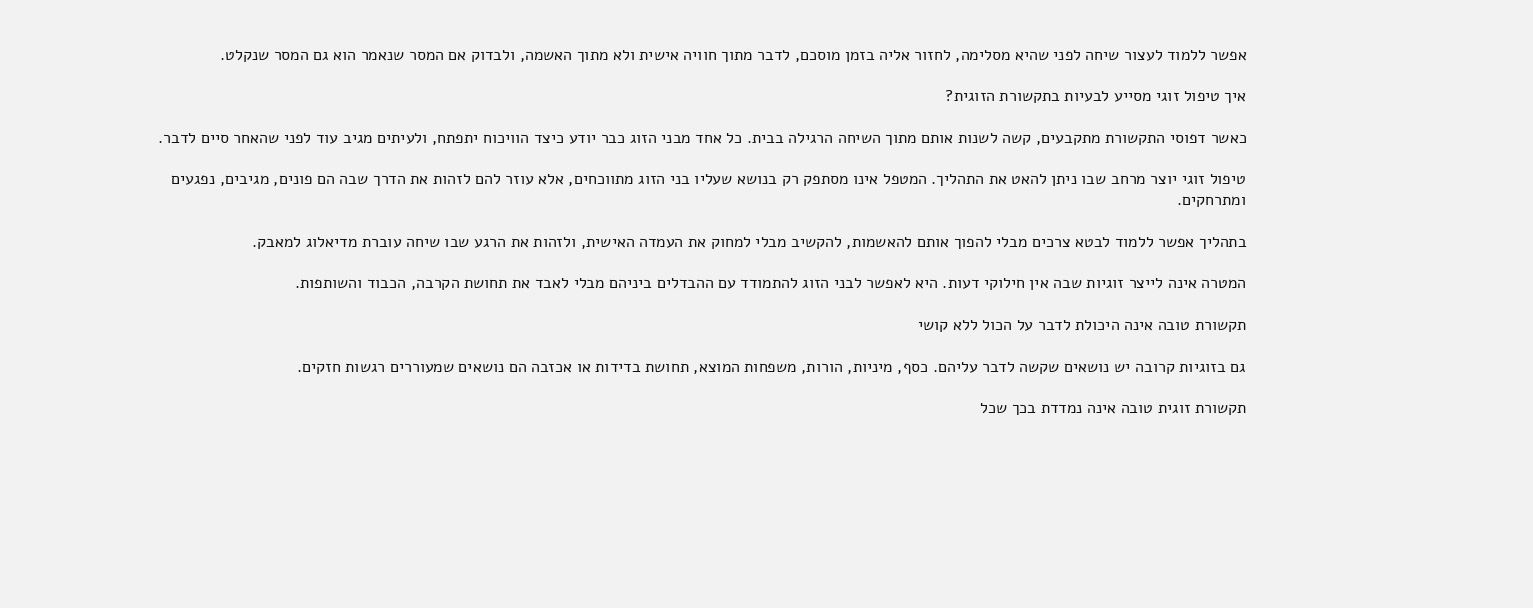אפשר ללמוד לעצור שיחה לפני שהיא מסלימה, לחזור אליה בזמן מוסכם, לדבר מתוך חוויה אישית ולא מתוך האשמה, ולבדוק אם המסר שנאמר הוא גם המסר שנקלט.

איך טיפול זוגי מסייע לבעיות בתקשורת הזוגית?

כאשר דפוסי התקשורת מתקבעים, קשה לשנות אותם מתוך השיחה הרגילה בבית. כל אחד מבני הזוג כבר יודע כיצד הוויכוח יתפתח, ולעיתים מגיב עוד לפני שהאחר סיים לדבר.

טיפול זוגי יוצר מרחב שבו ניתן להאט את התהליך. המטפל אינו מסתפק רק בנושא שעליו בני הזוג מתווכחים, אלא עוזר להם לזהות את הדרך שבה הם פונים, מגיבים, נפגעים ומתרחקים.

בתהליך אפשר ללמוד לבטא צרכים מבלי להפוך אותם להאשמות, להקשיב מבלי למחוק את העמדה האישית, ולזהות את הרגע שבו שיחה עוברת מדיאלוג למאבק.

המטרה אינה לייצר זוגיות שבה אין חילוקי דעות. היא לאפשר לבני הזוג להתמודד עם ההבדלים ביניהם מבלי לאבד את תחושת הקרבה, הכבוד והשותפות.

תקשורת טובה אינה היכולת לדבר על הכול ללא קושי

גם בזוגיות קרובה יש נושאים שקשה לדבר עליהם. כסף, מיניות, הורות, משפחות המוצא, תחושת בדידות או אכזבה הם נושאים שמעוררים רגשות חזקים.

תקשורת זוגית טובה אינה נמדדת בכך שכל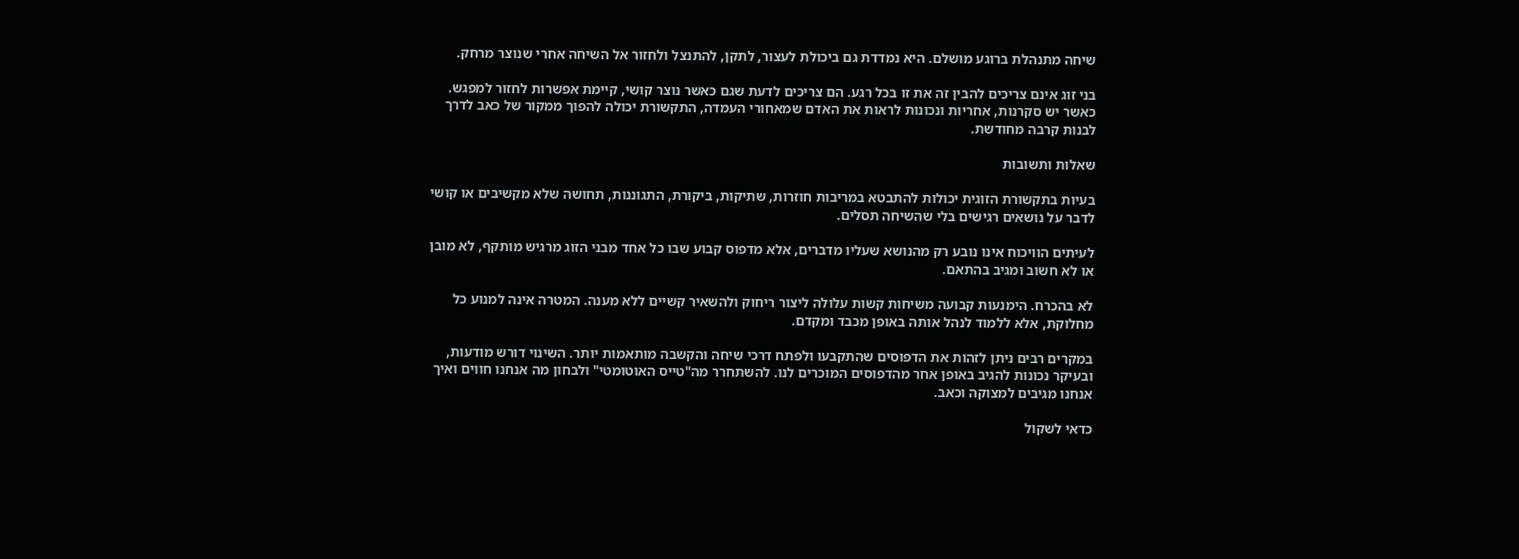שיחה מתנהלת ברוגע מושלם. היא נמדדת גם ביכולת לעצור, לתקן, להתנצל ולחזור אל השיחה אחרי שנוצר מרחק.

בני זוג אינם צריכים להבין זה את זו בכל רגע. הם צריכים לדעת שגם כאשר נוצר קושי, קיימת אפשרות לחזור למפגש. כאשר יש סקרנות, אחריות ונכונות לראות את האדם שמאחורי העמדה, התקשורת יכולה להפוך ממקור של כאב לדרך לבנות קרבה מחודשת.

שאלות ותשובות

בעיות בתקשורת הזוגית יכולות להתבטא במריבות חוזרות, שתיקות, ביקורת, התגוננות, תחושה שלא מקשיבים או קושי לדבר על נושאים רגישים בלי שהשיחה תסלים.

לעיתים הוויכוח אינו נובע רק מהנושא שעליו מדברים, אלא מדפוס קבוע שבו כל אחד מבני הזוג מרגיש מותקף, לא מובן או לא חשוב ומגיב בהתאם.

לא בהכרח. הימנעות קבועה משיחות קשות עלולה ליצור ריחוק ולהשאיר קשיים ללא מענה. המטרה אינה למנוע כל מחלוקת, אלא ללמוד לנהל אותה באופן מכבד ומקדם.

במקרים רבים ניתן לזהות את הדפוסים שהתקבעו ולפתח דרכי שיחה והקשבה מותאמות יותר. השינוי דורש מודעות, ובעיקר נכונות להגיב באופן אחר מהדפוסים המוכרים לנו. להשתחרר מה"טייס האוטומטי" ולבחון מה אנחנו חווים ואיך אנחנו מגיבים למצוקה וכאב.

כדאי לשקול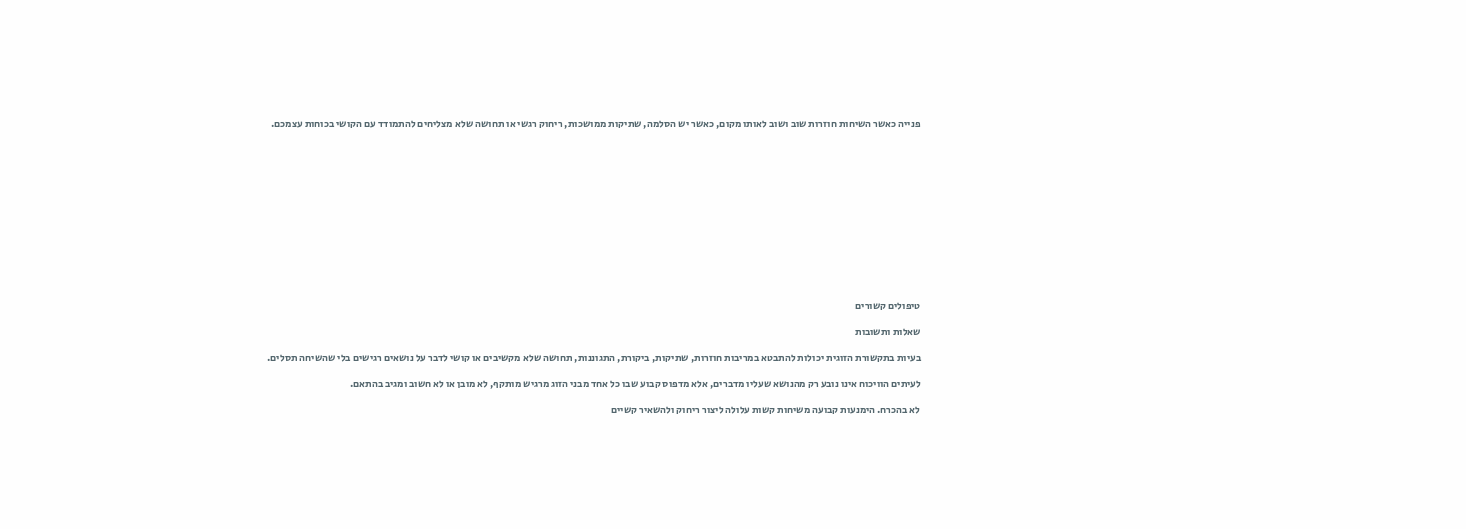פנייה כאשר השיחות חוזרות שוב ושוב לאותו מקום, כאשר יש הסלמה, שתיקות ממושכות, ריחוק רגשי או תחושה שלא מצליחים להתמודד עם הקושי בכוחות עצמכם.













טיפולים קשורים

שאלות ותשובות

בעיות בתקשורת הזוגית יכולות להתבטא במריבות חוזרות, שתיקות, ביקורת, התגוננות, תחושה שלא מקשיבים או קושי לדבר על נושאים רגישים בלי שהשיחה תסלים.

לעיתים הוויכוח אינו נובע רק מהנושא שעליו מדברים, אלא מדפוס קבוע שבו כל אחד מבני הזוג מרגיש מותקף, לא מובן או לא חשוב ומגיב בהתאם.

לא בהכרח. הימנעות קבועה משיחות קשות עלולה ליצור ריחוק ולהשאיר קשיים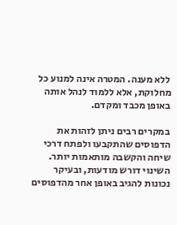ללא מענה. המטרה אינה למנוע כל מחלוקת, אלא ללמוד לנהל אותה באופן מכבד ומקדם.

במקרים רבים ניתן לזהות את הדפוסים שהתקבעו ולפתח דרכי שיחה והקשבה מותאמות יותר. השינוי דורש מודעות, ובעיקר נכונות להגיב באופן אחר מהדפוסים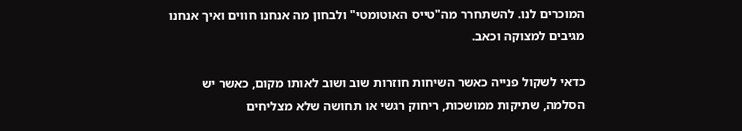המוכרים לנו. להשתחרר מה"טייס האוטומטי" ולבחון מה אנחנו חווים ואיך אנחנו מגיבים למצוקה וכאב.

כדאי לשקול פנייה כאשר השיחות חוזרות שוב ושוב לאותו מקום, כאשר יש הסלמה, שתיקות ממושכות, ריחוק רגשי או תחושה שלא מצליחים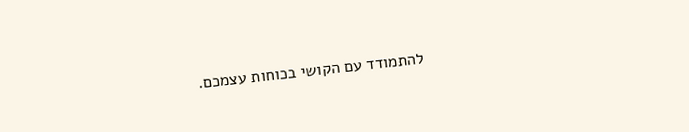להתמודד עם הקושי בכוחות עצמכם.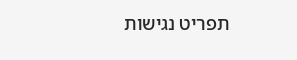תפריט נגישות